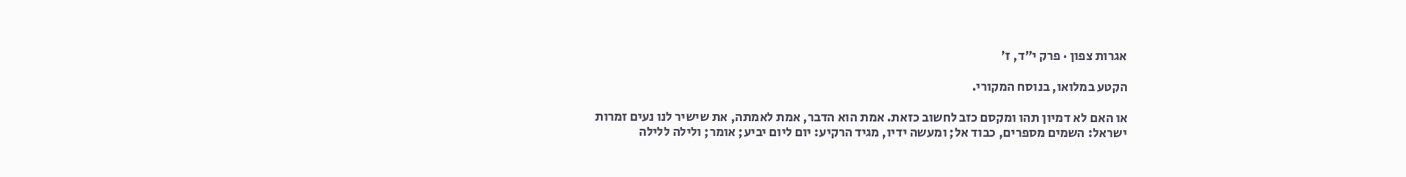אגרות צפון · פרק י״ד, ז׳

הקטע במלואו, בנוסח המקורי.

או האם לא דמיון תהו ומקסם כזב לחשוב כזאת. אמת הוא הדבר, אמת לאמתה, את שישיר לנו נעים זמרות ישראל: השמים מספרים, כבוד אל; ומעשה ידיו, מגיד הרקיע: יום ליום יביע; אומר; ולילה ללילה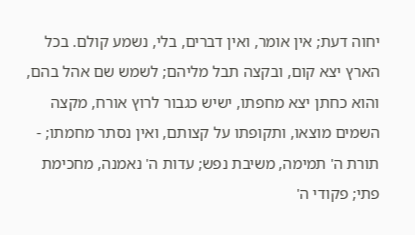יחוה דעת; אין אומר, ואין דברים, בלי, נשמע קולם. בכל הארץ יצא קום, ובקצה תבל מליהם; לשמש שם אהל בהם, והוא כחתן יצא מחפתו, ישיש כגבור לרוץ אורח, מקצה השמים מוצאו, ותקופתו על קצותם, ואין נסתר מחמתו; - תורת ה' תמימה, משיבת נפש; עדות ה' נאמנה, מחכימת פתי; פקודי ה'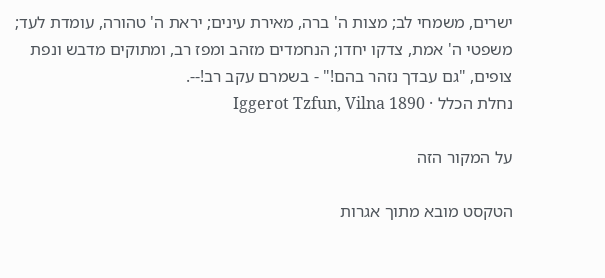ישרים, משמחי לב; מצות ה' ברה, מאירת עינים; יראת ה' טהורה, עומדת לעד; משפטי ה' אמת, צדקו יחדו; הנחמדים מזהב ומפז רב, ומתוקים מדבש ונפת צופים, "גם עבדך נזהר בהם!" - בשמרם עקב רב!--.
נחלת הכלל · Iggerot Tzfun, Vilna 1890

על המקור הזה

הטקסט מובא מתוך אגרות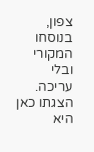צפון, בנוסחו המקורי ובלי עריכה. הצגתו כאן היא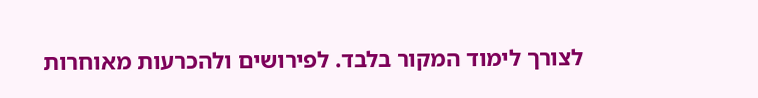לצורך לימוד המקור בלבד. לפירושים ולהכרעות מאוחרות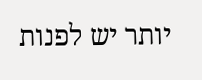יותר יש לפנות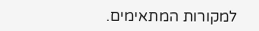למקורות המתאימים.